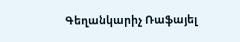Գեղանկարիչ Ռաֆայել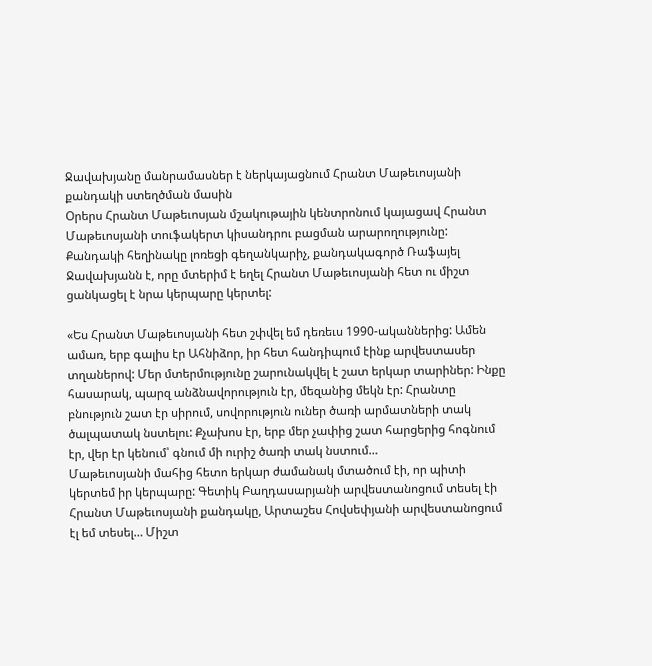Ջավախյանը մանրամասներ է ներկայացնում Հրանտ Մաթեւոսյանի քանդակի ստեղծման մասին
Օրերս Հրանտ Մաթեւոսյան մշակութային կենտրոնում կայացավ Հրանտ Մաթեւոսյանի տուֆակերտ կիսանդրու բացման արարողությունը: Քանդակի հեղինակը լոռեցի գեղանկարիչ, քանդակագործ Ռաֆայել Ջավախյանն է, որը մտերիմ է եղել Հրանտ Մաթեւոսյանի հետ ու միշտ ցանկացել է նրա կերպարը կերտել:

«Ես Հրանտ Մաթեւոսյանի հետ շփվել եմ դեռեւս 1990-ականներից: Ամեն ամառ, երբ գալիս էր Ահնիձոր, իր հետ հանդիպում էինք արվեստասեր տղաներով: Մեր մտերմությունը շարունակվել է շատ երկար տարիներ: Ինքը հասարակ, պարզ անձնավորություն էր, մեզանից մեկն էր: Հրանտը բնություն շատ էր սիրում, սովորություն ուներ ծառի արմատների տակ ծալպատակ նստելու: Քչախոս էր, երբ մեր չափից շատ հարցերից հոգնում էր, վեր էր կենում՝ գնում մի ուրիշ ծառի տակ նստում…
Մաթեւոսյանի մահից հետո երկար ժամանակ մտածում էի, որ պիտի կերտեմ իր կերպարը: Գետիկ Բաղդասարյանի արվեստանոցում տեսել էի Հրանտ Մաթեւոսյանի քանդակը, Արտաշես Հովսեփյանի արվեստանոցում էլ եմ տեսել… Միշտ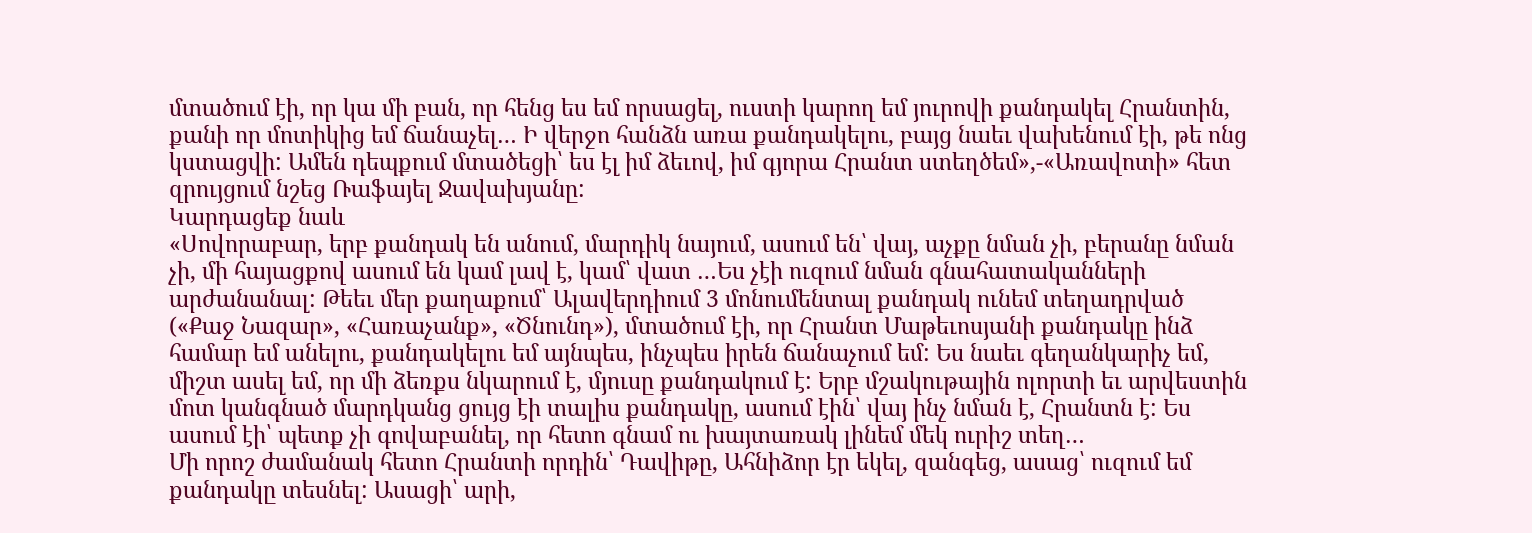մտածում էի, որ կա մի բան, որ հենց ես եմ որսացել, ուստի կարող եմ յուրովի քանդակել Հրանտին, քանի որ մոտիկից եմ ճանաչել… Ի վերջո հանձն առա քանդակելու, բայց նաեւ վախենում էի, թե ոնց կստացվի: Ամեն դեպքում մտածեցի՝ ես էլ իմ ձեւով, իմ գյորա Հրանտ ստեղծեմ»,-«Առավոտի» հետ զրույցում նշեց Ռաֆայել Ջավախյանը:
Կարդացեք նաև
«Սովորաբար, երբ քանդակ են անում, մարդիկ նայում, ասում են՝ վայ, աչքը նման չի, բերանը նման չի, մի հայացքով ասում են կամ լավ է, կամ՝ վատ …Ես չէի ուզում նման գնահատականների արժանանալ: Թեեւ մեր քաղաքում՝ Ալավերդիում 3 մոնումենտալ քանդակ ունեմ տեղադրված («Քաջ Նազար», «Հառաչանք», «Ծնունդ»), մտածում էի, որ Հրանտ Մաթեւոսյանի քանդակը ինձ համար եմ անելու, քանդակելու եմ այնպես, ինչպես իրեն ճանաչում եմ: Ես նաեւ գեղանկարիչ եմ, միշտ ասել եմ, որ մի ձեռքս նկարում է, մյուսը քանդակում է: Երբ մշակութային ոլորտի եւ արվեստին մոտ կանգնած մարդկանց ցույց էի տալիս քանդակը, ասում էին՝ վայ ինչ նման է, Հրանտն է: Ես ասում էի՝ պետք չի գովաբանել, որ հետո գնամ ու խայտառակ լինեմ մեկ ուրիշ տեղ…
Մի որոշ ժամանակ հետո Հրանտի որդին՝ Դավիթը, Ահնիձոր էր եկել, զանգեց, ասաց՝ ուզում եմ քանդակը տեսնել: Ասացի՝ արի,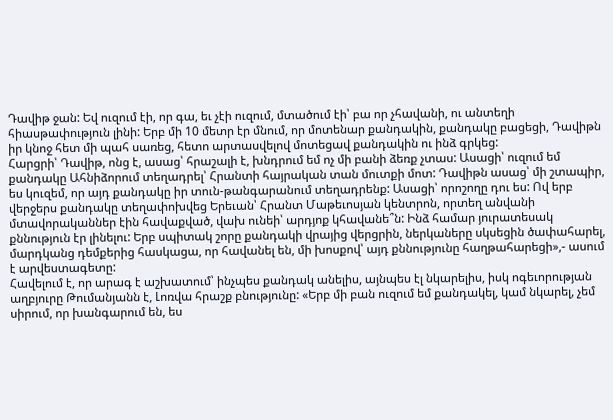Դավիթ ջան: Եվ ուզում էի, որ գա, եւ չէի ուզում, մտածում էի՝ բա որ չհավանի, ու անտեղի հիասթափություն լինի: Երբ մի 10 մետր էր մնում, որ մոտենար քանդակին, քանդակը բացեցի, Դավիթն իր կնոջ հետ մի պահ սառեց, հետո արտասվելով մոտեցավ քանդակին ու ինձ գրկեց:
Հարցրի՝ Դավիթ, ոնց է, ասաց՝ հրաշալի է, խնդրում եմ ոչ մի բանի ձեռք չտաս: Ասացի՝ ուզում եմ քանդակը Ահնիձորում տեղադրել՝ Հրանտի հայրական տան մուտքի մոտ: Դավիթն ասաց՝ մի շտապիր, ես կուզեմ, որ այդ քանդակը իր տուն-թանգարանում տեղադրենք: Ասացի՝ որոշողը դու ես: Ով երբ վերջերս քանդակը տեղափոխվեց Երեւան՝ Հրանտ Մաթեւոսյան կենտրոն, որտեղ անվանի մտավորականներ էին հավաքված, վախ ունեի՝ արդյոք կհավանե՞ն: Ինձ համար յուրատեսակ քննություն էր լինելու: Երբ սպիտակ շորը քանդակի վրայից վերցրին, ներկաները սկսեցին ծափահարել, մարդկանց դեմքերից հասկացա, որ հավանել են, մի խոսքով՝ այդ քննությունը հաղթահարեցի»,- ասում է արվեստագետը:
Հավելում է, որ արագ է աշխատում՝ ինչպես քանդակ անելիս, այնպես էլ նկարելիս, իսկ ոգեւորության աղբյուրը Թումանյանն է, Լոռվա հրաշք բնությունը: «Երբ մի բան ուզում եմ քանդակել, կամ նկարել, չեմ սիրում, որ խանգարում են, ես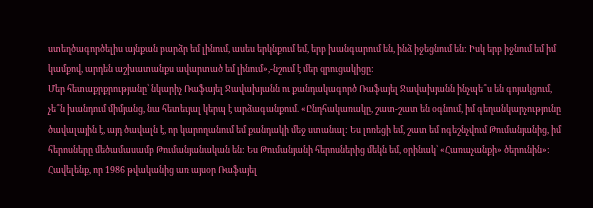ստեղծագործելիս այնքան բարձր եմ լինում, ասես երկնքում եմ, երբ խանգարում են, ինձ իջեցնում են: Իսկ երբ իջնում եմ իմ կամքով, արդեն աշխատանքս ավարտած եմ լինում»,-նշում է մեր զրուցակիցը:
Մեր հետաքրքրությանը՝ նկարիչ Ռաֆայել Ջավախյանն ու քանդակագործ Ռաֆայել Ջավախյանն ինչպե՞ս են գոյակցում, չե՞ն խանդում միմյանց, նա հետեւյալ կերպ է արձագանքում. «Ընդհակառակը, շատ-շատ են օգնում, իմ գեղանկարչությունը ծավալային է, այդ ծավալն է, որ կարողանում եմ քանդակի մեջ ստանալ: Ես լոռեցի եմ, շատ եմ ոգեշնչվում Թումանյանից, իմ հերոսները մեծամասամբ Թումանյանական են: Ես Թումանյանի հերոսներից մեկն եմ, օրինակ՝ «Հառաչանքի» ծերունին»:
Հավելենք, որ 1986 թվականից առ այսօր Ռաֆայել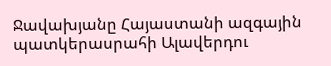Ջավախյանը Հայաստանի ազգային պատկերասրահի Ալավերդու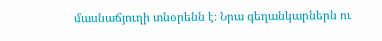մասնաճյուղի տնօրենն է։ Նրա գեղանկարներն ու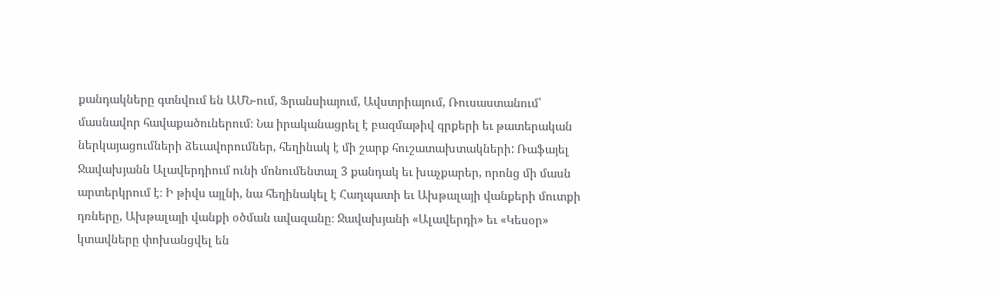քանդակները գտնվում են ԱՄՆ-ում, Ֆրանսիայում, Ավստրիայում, Ռուսաստանում՝ մասնավոր հավաքածուներում։ Նա իրականացրել է բազմաթիվ գրքերի եւ թատերական ներկայացումների ձեւավորումներ, հեղինակ է մի շարք հուշատախտակների: Ռաֆայել Ջավախյանն Ալավերդիում ունի մոնումենտալ 3 քանդակ եւ խաչքարեր, որոնց մի մասն արտերկրում է։ Ի թիվս այլնի, նա հեղինակել է Հաղպատի եւ Ախթալայի վանքերի մուտքի դռները, Ախթալայի վանքի օծման ավազանը։ Ջավախյանի «Ալավերդի» եւ «Կեսօր» կտավները փոխանցվել են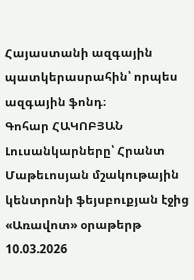Հայաստանի ազգային պատկերասրահին՝ որպես ազգային ֆոնդ։
Գոհար ՀԱԿՈԲՅԱՆ
Լուսանկարները՝ Հրանտ Մաթեւոսյան մշակութային կենտրոնի ֆեյսբուքյան էջից
«Առավոտ» օրաթերթ
10.03.2026